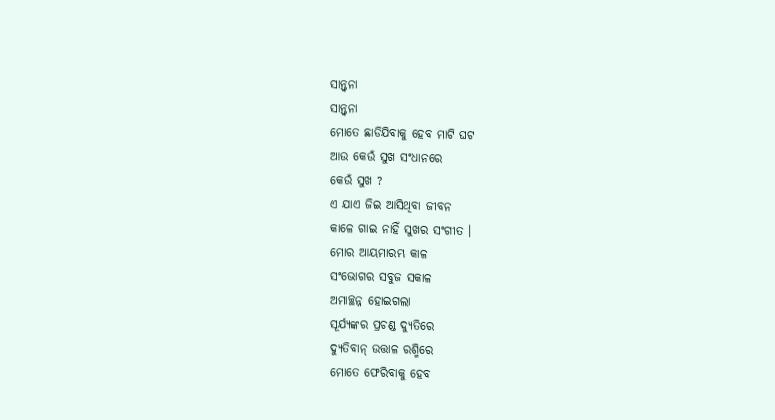ସାନ୍ତ୍ବନା
ସାନ୍ତ୍ବନା
ମୋତେ ଛାଡିଯିବାକୁ ହେବ ମାଟି ଘଟ
ଆଉ କେଉଁ ସୁଖ ସଂଧାନରେ
କେଉଁ ସୁଖ ?
ଏ ଯାଏ ଜିଇ ଆସିଥିବା ଜୀବନ
କାଳେ ଗାଇ ନାହିଁ ସୁଖର ସଂଗୀତ ।
ମୋର ଆୟମାରମ୍ଭ କାଳ
ସଂଭୋଗର ସବୁଜ ସକାଳ
ଅମାଚ୍ଛନ୍ନ ହୋଇଗଲା
ସୂର୍ଯ୍ୟଙ୍କର ପ୍ରଚଣ୍ଡ ଦ୍ୟୁତିରେ
ଦ୍ୟୁତିବାନ୍ ଉତ୍ତାଳ ରଶ୍ମିରେ
ମୋତେ ଫେରିବାକୁ ହେବ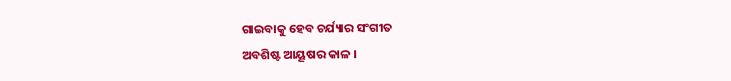ଗାଇବାକୁ ହେବ ଚର୍ଯ୍ୟାର ସଂଗୀତ
ଅବଶିଷ୍ଟ ଆୟୂଷର କାଳ ।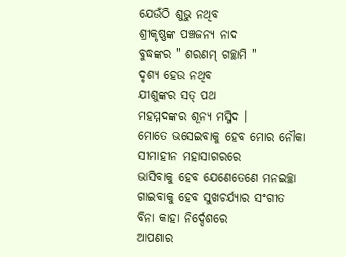ଯେଉଁଠି ଶୁଭୁ ନଥିବ
ଶ୍ରୀକୃଷ୍ଣଙ୍କ ପଞ୍ଚଜନ୍ୟ ନାଦ
ବୁଦ୍ଧଙ୍କର " ଶରଣମ୍ ଗଚ୍ଛାମି "
ଦୃଶ୍ୟ ହେଉ ନଥିବ
ଯୀଶୁଙ୍କର ସତ୍ ପଥ
ମହମ୍ମଦଙ୍କର ଶୂନ୍ୟ ମସ୍ଜିଦ ।
ମୋତେ ଭସେଇବାକୁ ହେବ ମୋର ନୌକା
ସୀମାହୀନ ମହାସାଗରରେ
ଭାସିବାକୁ ହେବ ଯେଣେତେଣେ ମନଇଚ୍ଛା
ଗାଇବାକୁ ହେବ ସୁଖଚର୍ଯ୍ୟାର ସଂଗୀତ
ବିନା କାହା ନିର୍ଦ୍ଦେଶରେ
ଆପଣାର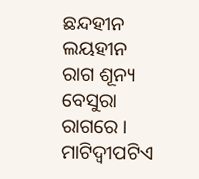ଛନ୍ଦହୀନ ଲୟହୀନ
ରାଗ ଶୂନ୍ୟ ବେସୁରା ରାଗରେ ।
ମାଟିଦ୍ବୀପଟିଏ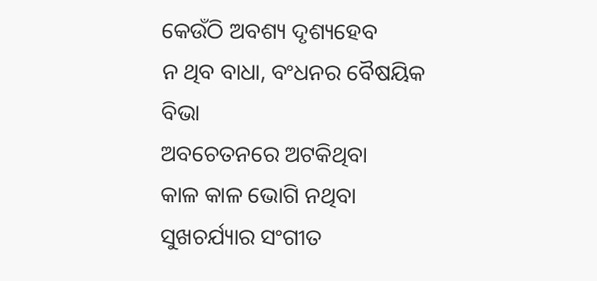କେଉଁଠି ଅବଶ୍ୟ ଦୃଶ୍ୟହେବ
ନ ଥିବ ବାଧା, ବଂଧନର ବୈଷୟିକ ବିଭା
ଅବଚେତନରେ ଅଟକିଥିବା
କାଳ କାଳ ଭୋଗି ନଥିବା
ସୁଖଚର୍ଯ୍ୟାର ସଂଗୀତ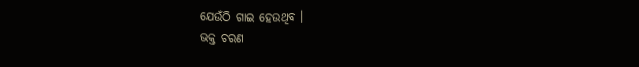ଯେଉଁଠି ଗାଇ ହେଉଥିବ ।
ଭକ୍ତ ଚରଣ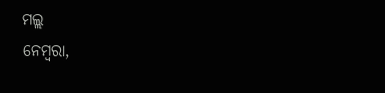ମଲ୍ଲ
ନେମ୍ବରା,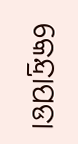କେନ୍ଦ୍ରାପଡା